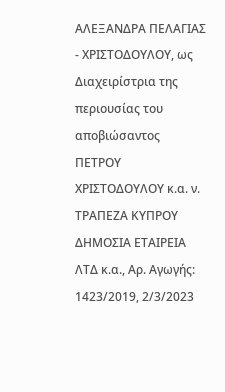ΑΛΕΞΑΝΔΡΑ ΠΕΛΑΓΙΑΣ - ΧΡΙΣΤΟΔΟΥΛΟΥ, ως Διαχειρίστρια της περιουσίας του αποβιώσαντος ΠΕΤΡΟΥ ΧΡΙΣΤΟΔΟΥΛΟΥ κ.α. ν. ΤΡΑΠΕΖΑ ΚΥΠΡΟΥ ΔΗΜΟΣΙΑ ΕΤΑΙΡΕΙΑ ΛΤΔ κ.α., Αρ. Αγωγής: 1423/2019, 2/3/2023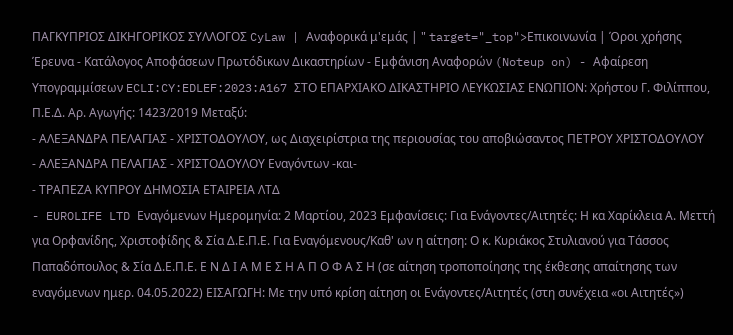ΠΑΓΚΥΠΡΙΟΣ ΔΙΚΗΓΟΡΙΚΟΣ ΣΥΛΛΟΓΟΣ CyLaw | Αναφορικά μ'εμάς | " target="_top">Επικοινωνία | Όροι χρήσης Έρευνα - Κατάλογος Αποφάσεων Πρωτόδικων Δικαστηρίων - Εμφάνιση Αναφορών (Noteup on) - Αφαίρεση Υπογραμμίσεων ECLI:CY:EDLEF:2023:A167 ΣΤΟ ΕΠΑΡΧΙΑΚΟ ΔΙΚΑΣΤΗΡΙΟ ΛΕΥΚΩΣΙΑΣ ΕΝΩΠΙΟΝ: Χρήστου Γ. Φιλίππου, Π.Ε.Δ. Αρ. Αγωγής: 1423/2019 Μεταξύ:
- ΑΛΕΞΑΝΔΡΑ ΠΕΛΑΓΙΑΣ - ΧΡΙΣΤΟΔΟΥΛΟΥ, ως Διαχειρίστρια της περιουσίας του αποβιώσαντος ΠΕΤΡΟΥ ΧΡΙΣΤΟΔΟΥΛΟΥ
- ΑΛΕΞΑΝΔΡΑ ΠΕΛΑΓΙΑΣ - ΧΡΙΣΤΟΔΟΥΛΟΥ Εναγόντων -και-
- ΤΡΑΠΕΖΑ ΚΥΠΡΟΥ ΔΗΜΟΣΙΑ ΕΤΑΙΡΕΙΑ ΛΤΔ
- EUROLIFE LTD Εναγόμενων Ημερομηνία: 2 Μαρτίου, 2023 Εμφανίσεις: Για Ενάγοντες/Αιτητές: Η κα Χαρίκλεια Α. Μεττή για Ορφανίδης, Χριστοφίδης & Σία Δ.Ε.Π.Ε. Για Εναγόμενους/Καθ' ων η αίτηση: Ο κ. Κυριάκος Στυλιανού για Τάσσος Παπαδόπουλος & Σία Δ.Ε.Π.Ε. Ε Ν Δ Ι Α Μ Ε Σ Η Α Π Ο Φ Α Σ Η (σε αίτηση τροποποίησης της έκθεσης απαίτησης των εναγόμενων ημερ. 04.05.2022) ΕΙΣΑΓΩΓΗ: Με την υπό κρίση αίτηση οι Ενάγοντες/Αιτητές (στη συνέχεια «οι Αιτητές»)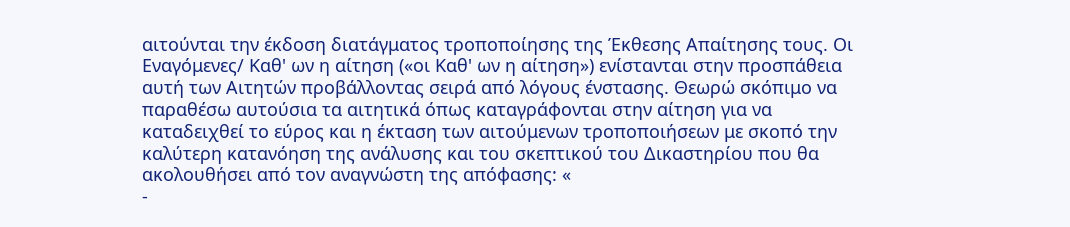αιτούνται την έκδοση διατάγματος τροποποίησης της Έκθεσης Απαίτησης τους. Οι Εναγόμενες/ Καθ' ων η αίτηση («οι Καθ' ων η αίτηση») ενίστανται στην προσπάθεια αυτή των Αιτητών προβάλλοντας σειρά από λόγους ένστασης. Θεωρώ σκόπιμο να παραθέσω αυτούσια τα αιτητικά όπως καταγράφονται στην αίτηση για να καταδειχθεί το εύρος και η έκταση των αιτούμενων τροποποιήσεων με σκοπό την καλύτερη κατανόηση της ανάλυσης και του σκεπτικού του Δικαστηρίου που θα ακολουθήσει από τον αναγνώστη της απόφασης: «
-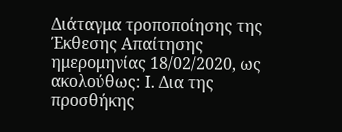Διάταγμα τροποποίησης της Έκθεσης Απαίτησης ημερομηνίας 18/02/2020, ως ακολούθως: Ι. Δια της προσθήκης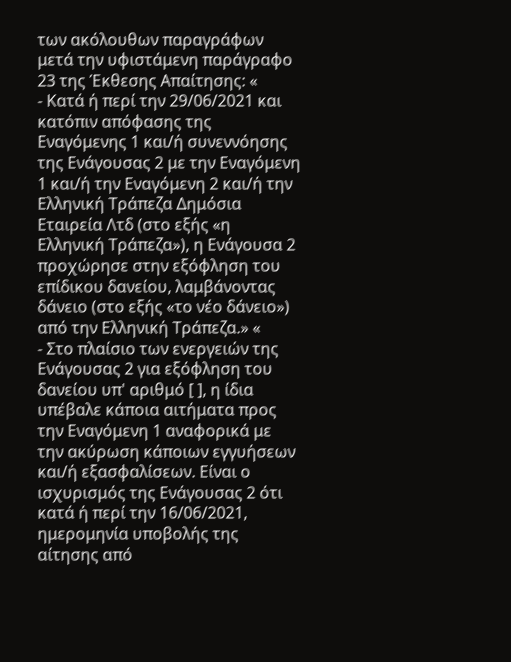των ακόλουθων παραγράφων μετά την υφιστάμενη παράγραφο 23 της Έκθεσης Απαίτησης: «
- Κατά ή περί την 29/06/2021 και κατόπιν απόφασης της Εναγόμενης 1 και/ή συνεννόησης της Ενάγουσας 2 με την Εναγόμενη 1 και/ή την Εναγόμενη 2 και/ή την Ελληνική Τράπεζα Δημόσια Εταιρεία Λτδ (στο εξής «η Ελληνική Τράπεζα»), η Ενάγουσα 2 προχώρησε στην εξόφληση του επίδικου δανείου, λαμβάνοντας δάνειο (στο εξής «το νέο δάνειο») από την Ελληνική Τράπεζα.» «
- Στο πλαίσιο των ενεργειών της Ενάγουσας 2 για εξόφληση του δανείου υπ' αριθμό [ ], η ίδια υπέβαλε κάποια αιτήματα προς την Εναγόμενη 1 αναφορικά με την ακύρωση κάποιων εγγυήσεων και/ή εξασφαλίσεων. Είναι ο ισχυρισμός της Ενάγουσας 2 ότι κατά ή περί την 16/06/2021, ημερομηνία υποβολής της αίτησης από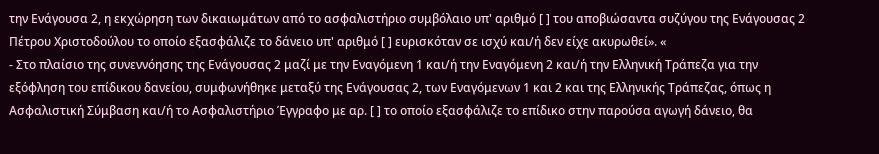την Ενάγουσα 2, η εκχώρηση των δικαιωμάτων από το ασφαλιστήριο συμβόλαιο υπ' αριθμό [ ] του αποβιώσαντα συζύγου της Ενάγουσας 2 Πέτρου Χριστοδούλου το οποίο εξασφάλιζε το δάνειο υπ' αριθμό [ ] ευρισκόταν σε ισχύ και/ή δεν είχε ακυρωθεί». «
- Στο πλαίσιο της συνεννόησης της Ενάγουσας 2 μαζί με την Εναγόμενη 1 και/ή την Εναγόμενη 2 και/ή την Ελληνική Τράπεζα για την εξόφληση του επίδικου δανείου, συμφωνήθηκε μεταξύ της Ενάγουσας 2, των Εναγόμενων 1 και 2 και της Ελληνικής Τράπεζας, όπως η Ασφαλιστική Σύμβαση και/ή το Ασφαλιστήριο Έγγραφο με αρ. [ ] το οποίο εξασφάλιζε το επίδικο στην παρούσα αγωγή δάνειο, θα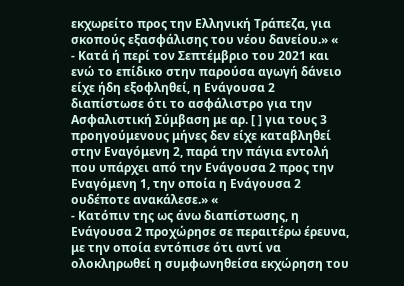εκχωρείτο προς την Ελληνική Τράπεζα, για σκοπούς εξασφάλισης του νέου δανείου.» «
- Κατά ή περί τον Σεπτέμβριο του 2021 και ενώ το επίδικο στην παρούσα αγωγή δάνειο είχε ήδη εξοφληθεί, η Ενάγουσα 2 διαπίστωσε ότι το ασφάλιστρο για την Ασφαλιστική Σύμβαση με αρ. [ ] για τους 3 προηγούμενους μήνες δεν είχε καταβληθεί στην Εναγόμενη 2, παρά την πάγια εντολή που υπάρχει από την Ενάγουσα 2 προς την Εναγόμενη 1, την οποία η Ενάγουσα 2 ουδέποτε ανακάλεσε.» «
- Κατόπιν της ως άνω διαπίστωσης, η Ενάγουσα 2 προχώρησε σε περαιτέρω έρευνα, με την οποία εντόπισε ότι αντί να ολοκληρωθεί η συμφωνηθείσα εκχώρηση του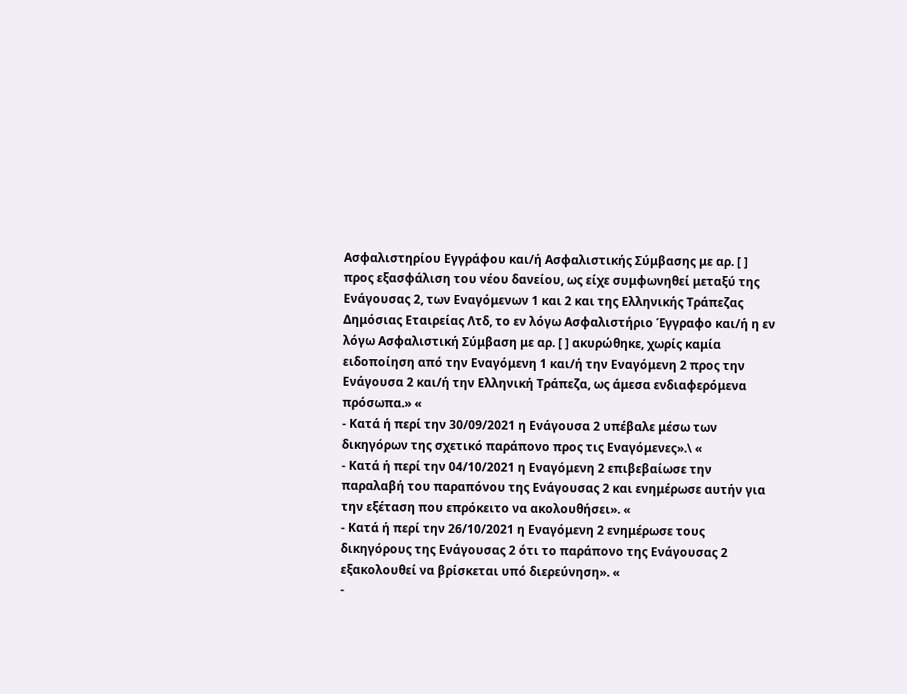Ασφαλιστηρίου Εγγράφου και/ή Ασφαλιστικής Σύμβασης με αρ. [ ] προς εξασφάλιση του νέου δανείου, ως είχε συμφωνηθεί μεταξύ της Ενάγουσας 2, των Εναγόμενων 1 και 2 και της Ελληνικής Τράπεζας Δημόσιας Εταιρείας Λτδ, το εν λόγω Ασφαλιστήριο Έγγραφο και/ή η εν λόγω Ασφαλιστική Σύμβαση με αρ. [ ] ακυρώθηκε, χωρίς καμία ειδοποίηση από την Εναγόμενη 1 και/ή την Εναγόμενη 2 προς την Ενάγουσα 2 και/ή την Ελληνική Τράπεζα, ως άμεσα ενδιαφερόμενα πρόσωπα.» «
- Κατά ή περί την 30/09/2021 η Ενάγουσα 2 υπέβαλε μέσω των δικηγόρων της σχετικό παράπονο προς τις Εναγόμενες».\ «
- Κατά ή περί την 04/10/2021 η Εναγόμενη 2 επιβεβαίωσε την παραλαβή του παραπόνου της Ενάγουσας 2 και ενημέρωσε αυτήν για την εξέταση που επρόκειτο να ακολουθήσει». «
- Κατά ή περί την 26/10/2021 η Εναγόμενη 2 ενημέρωσε τους δικηγόρους της Ενάγουσας 2 ότι το παράπονο της Ενάγουσας 2 εξακολουθεί να βρίσκεται υπό διερεύνηση». «
-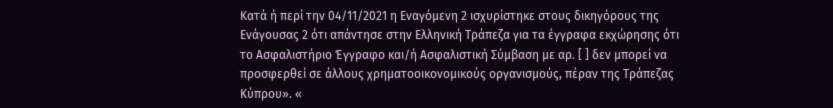Κατά ή περί την 04/11/2021 η Εναγόμενη 2 ισχυρίστηκε στους δικηγόρους της Ενάγουσας 2 ότι απάντησε στην Ελληνική Τράπεζα για τα έγγραφα εκχώρησης ότι το Ασφαλιστήριο Έγγραφο και/ή Ασφαλιστική Σύμβαση με αρ. [ ] δεν μπορεί να προσφερθεί σε άλλους χρηματοοικονομικούς οργανισμούς, πέραν της Τράπεζας Κύπρου». «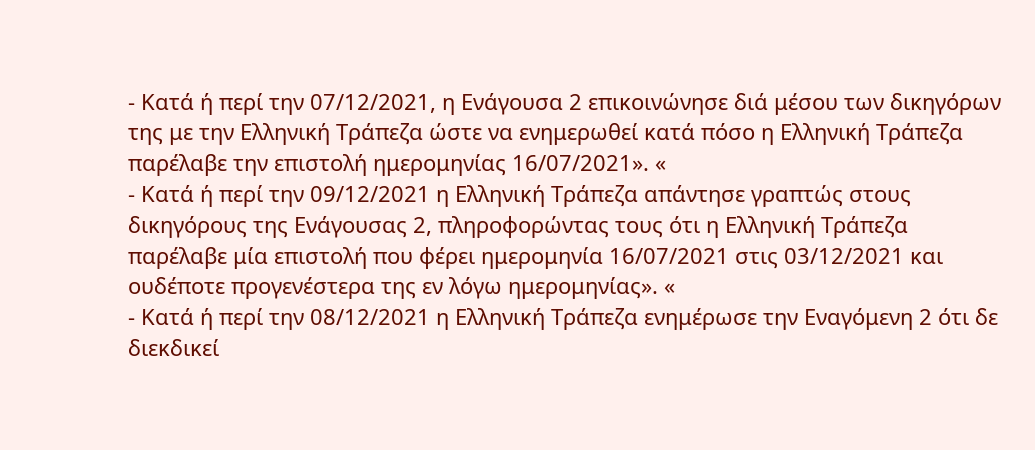- Κατά ή περί την 07/12/2021, η Ενάγουσα 2 επικοινώνησε διά μέσου των δικηγόρων της με την Ελληνική Τράπεζα ώστε να ενημερωθεί κατά πόσο η Ελληνική Τράπεζα παρέλαβε την επιστολή ημερομηνίας 16/07/2021». «
- Κατά ή περί την 09/12/2021 η Ελληνική Τράπεζα απάντησε γραπτώς στους δικηγόρους της Ενάγουσας 2, πληροφορώντας τους ότι η Ελληνική Τράπεζα παρέλαβε μία επιστολή που φέρει ημερομηνία 16/07/2021 στις 03/12/2021 και ουδέποτε προγενέστερα της εν λόγω ημερομηνίας». «
- Κατά ή περί την 08/12/2021 η Ελληνική Τράπεζα ενημέρωσε την Εναγόμενη 2 ότι δε διεκδικεί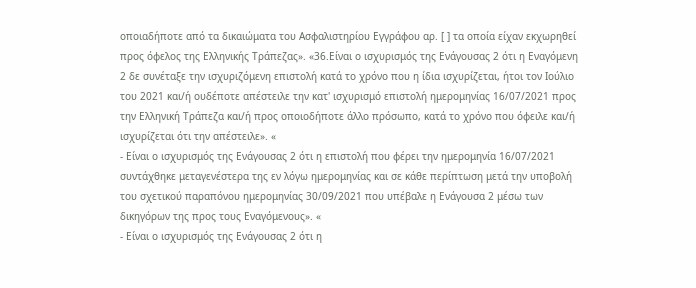οποιαδήποτε από τα δικαιώματα του Ασφαλιστηρίου Εγγράφου αρ. [ ] τα οποία είχαν εκχωρηθεί προς όφελος της Ελληνικής Τράπεζας». «36.Είναι ο ισχυρισμός της Ενάγουσας 2 ότι η Εναγόμενη 2 δε συνέταξε την ισχυριζόμενη επιστολή κατά το χρόνο που η ίδια ισχυρίζεται, ήτοι τον Ιούλιο του 2021 και/ή ουδέποτε απέστειλε την κατ' ισχυρισμό επιστολή ημερομηνίας 16/07/2021 προς την Ελληνική Τράπεζα και/ή προς οποιοδήποτε άλλο πρόσωπο, κατά το χρόνο που όφειλε και/ή ισχυρίζεται ότι την απέστειλε». «
- Είναι ο ισχυρισμός της Ενάγουσας 2 ότι η επιστολή που φέρει την ημερομηνία 16/07/2021 συντάχθηκε μεταγενέστερα της εν λόγω ημερομηνίας και σε κάθε περίπτωση μετά την υποβολή του σχετικού παραπόνου ημερομηνίας 30/09/2021 που υπέβαλε η Ενάγουσα 2 μέσω των δικηγόρων της προς τους Εναγόμενους». «
- Είναι ο ισχυρισμός της Ενάγουσας 2 ότι η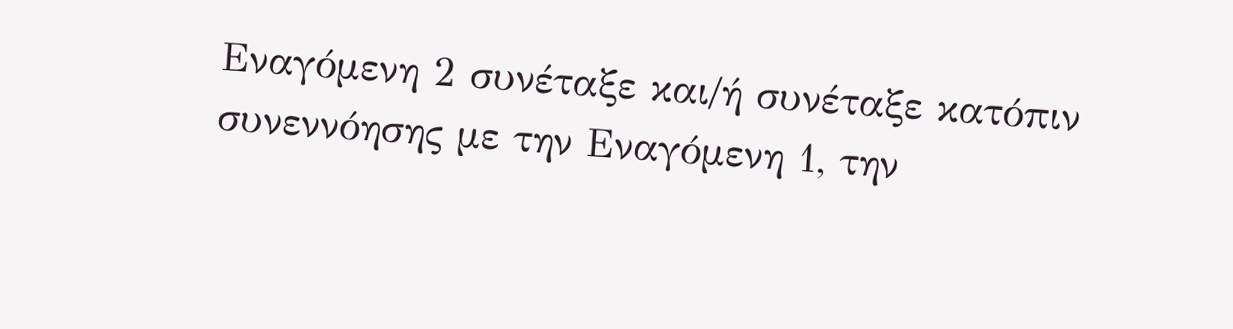Εναγόμενη 2 συνέταξε και/ή συνέταξε κατόπιν συνεννόησης με την Εναγόμενη 1, την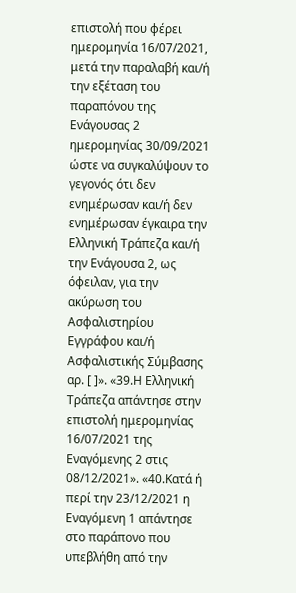επιστολή που φέρει ημερομηνία 16/07/2021, μετά την παραλαβή και/ή την εξέταση του παραπόνου της Ενάγουσας 2 ημερομηνίας 30/09/2021 ώστε να συγκαλύψουν το γεγονός ότι δεν ενημέρωσαν και/ή δεν ενημέρωσαν έγκαιρα την Ελληνική Τράπεζα και/ή την Ενάγουσα 2, ως όφειλαν, για την ακύρωση του Ασφαλιστηρίου Εγγράφου και/ή Ασφαλιστικής Σύμβασης αρ. [ ]». «39.Η Ελληνική Τράπεζα απάντησε στην επιστολή ημερομηνίας 16/07/2021 της Εναγόμενης 2 στις 08/12/2021». «40.Κατά ή περί την 23/12/2021 η Εναγόμενη 1 απάντησε στο παράπονο που υπεβλήθη από την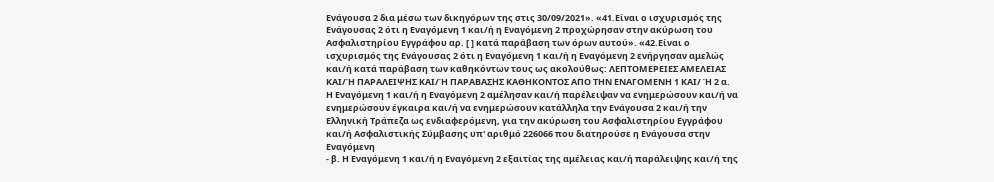Ενάγουσα 2 δια μέσω των δικηγόρων της στις 30/09/2021». «41.Είναι ο ισχυρισμός της Ενάγουσας 2 ότι η Εναγόμενη 1 και/ή η Εναγόμενη 2 προχώρησαν στην ακύρωση του Ασφαλιστηρίου Εγγράφου αρ. [ ] κατά παράβαση των όρων αυτού». «42.Είναι ο ισχυρισμός της Ενάγουσας 2 ότι η Εναγόμενη 1 και/ή η Εναγόμενη 2 ενήργησαν αμελώς και/ή κατά παράβαση των καθηκόντων τους ως ακολούθως: ΛΕΠΤΟΜΕΡΕΙΕΣ ΑΜΕΛΕΙΑΣ ΚΑΙ/Ή ΠΑΡΑΛΕΙΨΗΣ ΚΑΙ/Ή ΠΑΡΑΒΑΣΗΣ ΚΑΘΗΚΟΝΤΟΣ ΑΠΟ ΤΗΝ ΕΝΑΓΟΜΕΝΗ 1 ΚΑΙ/ Ή 2 α. Η Εναγόμενη 1 και/ή η Εναγόμενη 2 αμέλησαν και/ή παρέλειψαν να ενημερώσουν και/ή να ενημερώσουν έγκαιρα και/ή να ενημερώσουν κατάλληλα την Ενάγουσα 2 και/ή την Ελληνική Τράπεζα ως ενδιαφερόμενη, για την ακύρωση του Ασφαλιστηρίου Εγγράφου και/ή Ασφαλιστικής Σύμβασης υπ' αριθμό 226066 που διατηρούσε η Ενάγουσα στην Εναγόμενη
- β. Η Εναγόμενη 1 και/ή η Εναγόμενη 2 εξαιτίας της αμέλειας και/ή παράλειψης και/ή της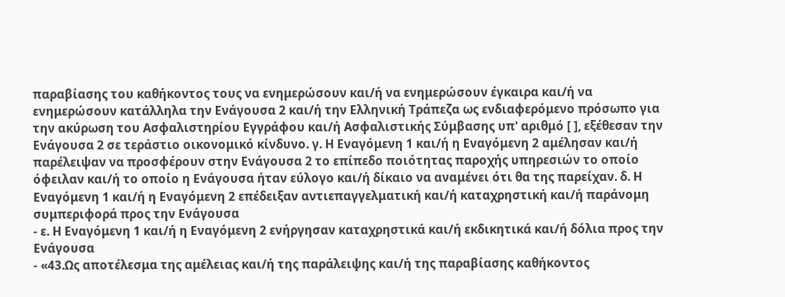παραβίασης του καθήκοντος τους να ενημερώσουν και/ή να ενημερώσουν έγκαιρα και/ή να ενημερώσουν κατάλληλα την Ενάγουσα 2 και/ή την Ελληνική Τράπεζα ως ενδιαφερόμενο πρόσωπο για την ακύρωση του Ασφαλιστηρίου Εγγράφου και/ή Ασφαλιστικής Σύμβασης υπ' αριθμό [ ], εξέθεσαν την Ενάγουσα 2 σε τεράστιο οικονομικό κίνδυνο. γ. Η Εναγόμενη 1 και/ή η Εναγόμενη 2 αμέλησαν και/ή παρέλειψαν να προσφέρουν στην Ενάγουσα 2 το επίπεδο ποιότητας παροχής υπηρεσιών το οποίο όφειλαν και/ή το οποίο η Ενάγουσα ήταν εύλογο και/ή δίκαιο να αναμένει ότι θα της παρείχαν. δ. Η Εναγόμενη 1 και/ή η Εναγόμενη 2 επέδειξαν αντιεπαγγελματική και/ή καταχρηστική και/ή παράνομη συμπεριφορά προς την Ενάγουσα
- ε. Η Εναγόμενη 1 και/ή η Εναγόμενη 2 ενήργησαν καταχρηστικά και/ή εκδικητικά και/ή δόλια προς την Ενάγουσα
- «43.Ως αποτέλεσμα της αμέλειας και/ή της παράλειψης και/ή της παραβίασης καθήκοντος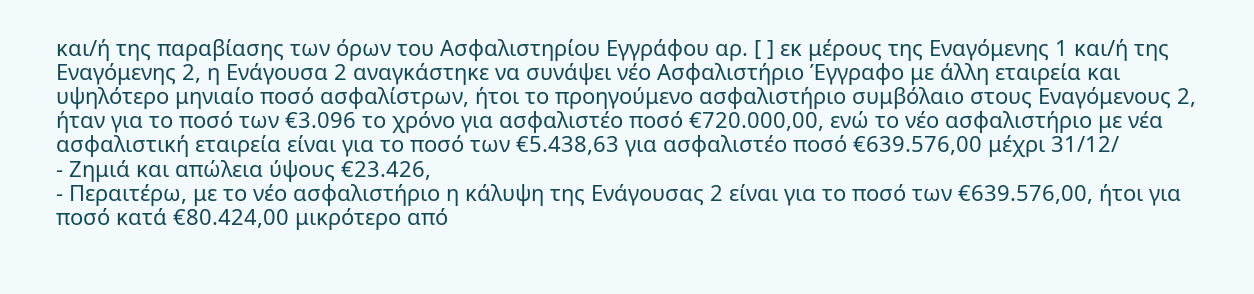και/ή της παραβίασης των όρων του Ασφαλιστηρίου Εγγράφου αρ. [ ] εκ μέρους της Εναγόμενης 1 και/ή της Εναγόμενης 2, η Ενάγουσα 2 αναγκάστηκε να συνάψει νέο Ασφαλιστήριο Έγγραφο με άλλη εταιρεία και υψηλότερο μηνιαίο ποσό ασφαλίστρων, ήτοι το προηγούμενο ασφαλιστήριο συμβόλαιο στους Εναγόμενους 2, ήταν για το ποσό των €3.096 το χρόνο για ασφαλιστέο ποσό €720.000,00, ενώ το νέο ασφαλιστήριο με νέα ασφαλιστική εταιρεία είναι για το ποσό των €5.438,63 για ασφαλιστέο ποσό €639.576,00 μέχρι 31/12/
- Ζημιά και απώλεια ύψους €23.426,
- Περαιτέρω, με το νέο ασφαλιστήριο η κάλυψη της Ενάγουσας 2 είναι για το ποσό των €639.576,00, ήτοι για ποσό κατά €80.424,00 μικρότερο από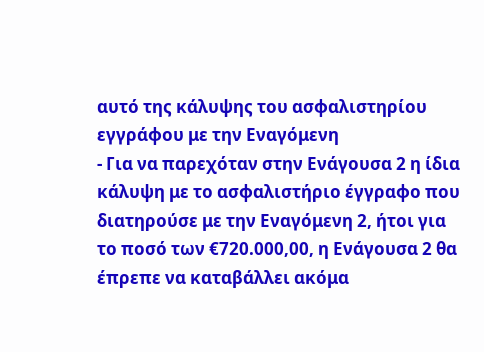αυτό της κάλυψης του ασφαλιστηρίου εγγράφου με την Εναγόμενη
- Για να παρεχόταν στην Ενάγουσα 2 η ίδια κάλυψη με το ασφαλιστήριο έγγραφο που διατηρούσε με την Εναγόμενη 2, ήτοι για το ποσό των €720.000,00, η Ενάγουσα 2 θα έπρεπε να καταβάλλει ακόμα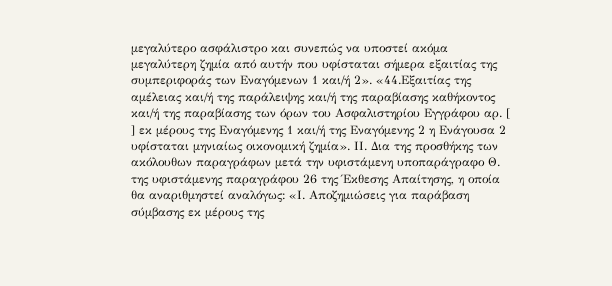μεγαλύτερο ασφάλιστρο και συνεπώς να υποστεί ακόμα μεγαλύτερη ζημία από αυτήν που υφίσταται σήμερα εξαιτίας της συμπεριφοράς των Εναγόμενων 1 και/ή 2». «44.Εξαιτίας της αμέλειας και/ή της παράλειψης και/ή της παραβίασης καθήκοντος και/ή της παραβίασης των όρων του Ασφαλιστηρίου Εγγράφου αρ. [ ] εκ μέρους της Εναγόμενης 1 και/ή της Εναγόμενης 2 η Ενάγουσα 2 υφίσταται μηνιαίως οικονομική ζημία». ΙΙ. Δια της προσθήκης των ακόλουθων παραγράφων μετά την υφιστάμενη υποπαράγραφο Θ. της υφιστάμενης παραγράφου 26 της Έκθεσης Απαίτησης, η οποία θα αναριθμηστεί αναλόγως: «Ι. Αποζημιώσεις για παράβαση σύμβασης εκ μέρους της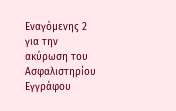Εναγόμενης 2 για την ακύρωση του Ασφαλιστηρίου Εγγράφου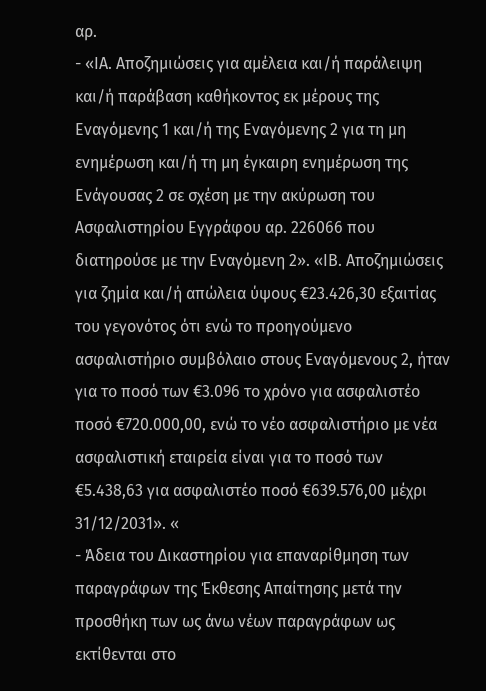αρ.
- «ΙΑ. Αποζημιώσεις για αμέλεια και/ή παράλειψη και/ή παράβαση καθήκοντος εκ μέρους της Εναγόμενης 1 και/ή της Εναγόμενης 2 για τη μη ενημέρωση και/ή τη μη έγκαιρη ενημέρωση της Ενάγουσας 2 σε σχέση με την ακύρωση του Ασφαλιστηρίου Εγγράφου αρ. 226066 που διατηρούσε με την Εναγόμενη 2». «ΙΒ. Αποζημιώσεις για ζημία και/ή απώλεια ύψους €23.426,30 εξαιτίας του γεγονότος ότι ενώ το προηγούμενο ασφαλιστήριο συμβόλαιο στους Εναγόμενους 2, ήταν για το ποσό των €3.096 το χρόνο για ασφαλιστέο ποσό €720.000,00, ενώ το νέο ασφαλιστήριο με νέα ασφαλιστική εταιρεία είναι για το ποσό των €5.438,63 για ασφαλιστέο ποσό €639.576,00 μέχρι 31/12/2031». «
- Άδεια του Δικαστηρίου για επαναρίθμηση των παραγράφων της Έκθεσης Απαίτησης μετά την προσθήκη των ως άνω νέων παραγράφων ως εκτίθενται στο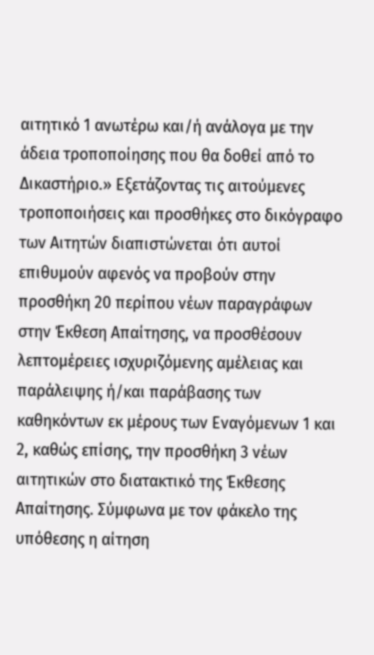αιτητικό 1 ανωτέρω και/ή ανάλογα με την άδεια τροποποίησης που θα δοθεί από το Δικαστήριο.» Εξετάζοντας τις αιτούμενες τροποποιήσεις και προσθήκες στο δικόγραφο των Αιτητών διαπιστώνεται ότι αυτοί επιθυμούν αφενός να προβούν στην προσθήκη 20 περίπου νέων παραγράφων στην Έκθεση Απαίτησης, να προσθέσουν λεπτομέρειες ισχυριζόμενης αμέλειας και παράλειψης ή/και παράβασης των καθηκόντων εκ μέρους των Εναγόμενων 1 και 2, καθώς επίσης, την προσθήκη 3 νέων αιτητικών στο διατακτικό της Έκθεσης Απαίτησης. Σύμφωνα με τον φάκελο της υπόθεσης η αίτηση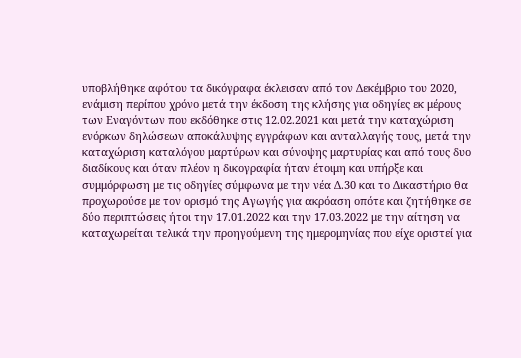υποβλήθηκε αφότου τα δικόγραφα έκλεισαν από τον Δεκέμβριο του 2020, ενάμιση περίπου χρόνο μετά την έκδοση της κλήσης για οδηγίες εκ μέρους των Εναγόντων που εκδόθηκε στις 12.02.2021 και μετά την καταχώριση ενόρκων δηλώσεων αποκάλυψης εγγράφων και ανταλλαγής τους, μετά την καταχώριση καταλόγου μαρτύρων και σύνοψης μαρτυρίας και από τους δυο διαδίκους και όταν πλέον η δικογραφία ήταν έτοιμη και υπήρξε και συμμόρφωση με τις οδηγίες σύμφωνα με την νέα Δ.30 και το Δικαστήριο θα προχωρούσε με τον ορισμό της Αγωγής για ακρόαση οπότε και ζητήθηκε σε δύο περιπτώσεις ήτοι την 17.01.2022 και την 17.03.2022 με την αίτηση να καταχωρείται τελικά την προηγούμενη της ημερομηνίας που είχε οριστεί για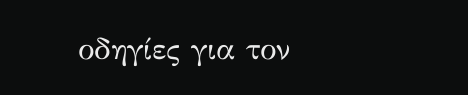οδηγίες για τον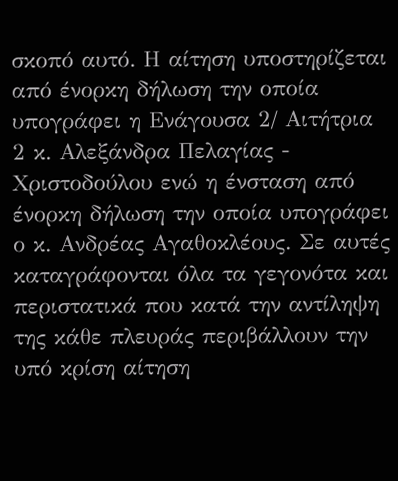σκοπό αυτό. Η αίτηση υποστηρίζεται από ένορκη δήλωση την οποία υπογράφει η Ενάγουσα 2/ Αιτήτρια 2 κ. Αλεξάνδρα Πελαγίας - Χριστοδούλου ενώ η ένσταση από ένορκη δήλωση την οποία υπογράφει ο κ. Ανδρέας Αγαθοκλέους. Σε αυτές καταγράφονται όλα τα γεγονότα και περιστατικά που κατά την αντίληψη της κάθε πλευράς περιβάλλουν την υπό κρίση αίτηση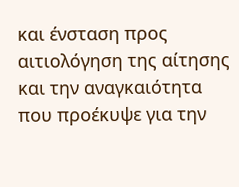και ένσταση προς αιτιολόγηση της αίτησης και την αναγκαιότητα που προέκυψε για την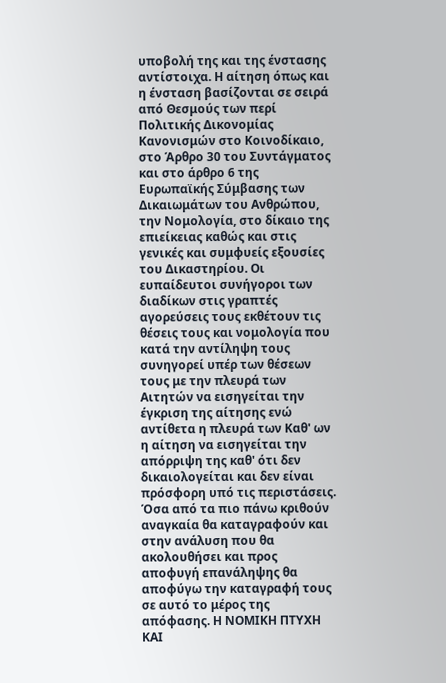υποβολή της και της ένστασης αντίστοιχα. Η αίτηση όπως και η ένσταση βασίζονται σε σειρά από Θεσμούς των περί Πολιτικής Δικονομίας Κανονισμών στο Κοινοδίκαιο, στο Άρθρο 30 του Συντάγματος και στο άρθρο 6 της Ευρωπαϊκής Σύμβασης των Δικαιωμάτων του Ανθρώπου, την Νομολογία, στο δίκαιο της επιείκειας καθώς και στις γενικές και συμφυείς εξουσίες του Δικαστηρίου. Οι ευπαίδευτοι συνήγοροι των διαδίκων στις γραπτές αγορεύσεις τους εκθέτουν τις θέσεις τους και νομολογία που κατά την αντίληψη τους συνηγορεί υπέρ των θέσεων τους με την πλευρά των Αιτητών να εισηγείται την έγκριση της αίτησης ενώ αντίθετα η πλευρά των Καθ' ων η αίτηση να εισηγείται την απόρριψη της καθ' ότι δεν δικαιολογείται και δεν είναι πρόσφορη υπό τις περιστάσεις. Όσα από τα πιο πάνω κριθούν αναγκαία θα καταγραφούν και στην ανάλυση που θα ακολουθήσει και προς αποφυγή επανάληψης θα αποφύγω την καταγραφή τους σε αυτό το μέρος της απόφασης. Η ΝΟΜΙΚΗ ΠΤΥΧΗ ΚΑΙ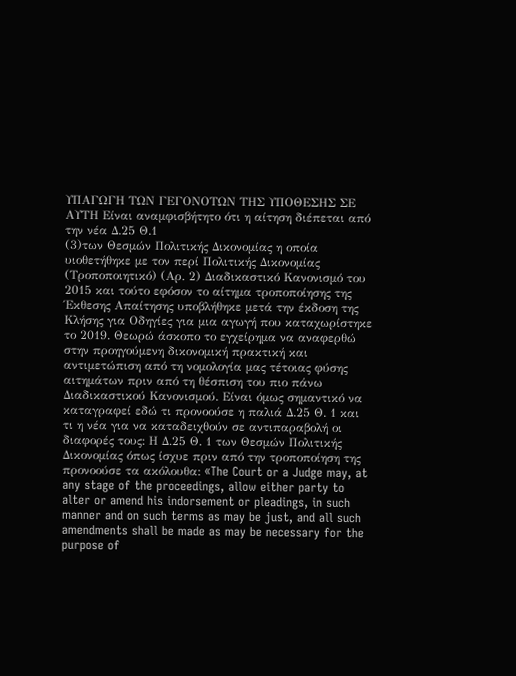ΥΠΑΓΩΓΗ ΤΩΝ ΓΕΓΟΝΟΤΩΝ ΤΗΣ ΥΠΟΘΕΣΗΣ ΣΕ ΑΥΤΗ Είναι αναμφισβήτητο ότι η αίτηση διέπεται από την νέα Δ.25 Θ.1
(3)των Θεσμών Πολιτικής Δικονομίας η οποία υιοθετήθηκε με τον περί Πολιτικής Δικονομίας (Τροποποιητικό) (Αρ. 2) Διαδικαστικό Κανονισμό του 2015 και τούτο εφόσον το αίτημα τροποποίησης της Έκθεσης Απαίτησης υποβλήθηκε μετά την έκδοση της Κλήσης για Οδηγίες για μια αγωγή που καταχωρίστηκε το 2019. Θεωρώ άσκοπο το εγχείρημα να αναφερθώ στην προηγούμενη δικονομική πρακτική και αντιμετώπιση από τη νομολογία μας τέτοιας φύσης αιτημάτων πριν από τη θέσπιση του πιο πάνω Διαδικαστικού Κανονισμού. Είναι όμως σημαντικό να καταγραφεί εδώ τι προνοούσε η παλιά Δ.25 Θ. 1 και τι η νέα για να καταδειχθούν σε αντιπαραβολή οι διαφορές τους: Η Δ.25 Θ. 1 των Θεσμών Πολιτικής Δικονομίας όπως ίσχυε πριν από την τροποποίηση της προνοούσε τα ακόλουθα: «The Court or a Judge may, at any stage of the proceedings, allow either party to alter or amend his indorsement or pleadings, in such manner and on such terms as may be just, and all such amendments shall be made as may be necessary for the purpose of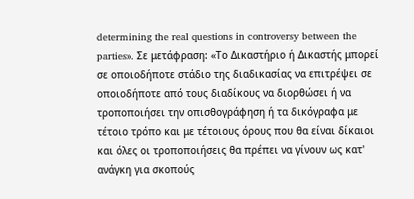determining the real questions in controversy between the parties». Σε μετάφραση: «Το Δικαστήριο ή Δικαστής μπορεί σε οποιοδήποτε στάδιο της διαδικασίας να επιτρέψει σε οποιοδήποτε από τους διαδίκους να διορθώσει ή να τροποποιήσει την οπισθογράφηση ή τα δικόγραφα με τέτοιο τρόπο και με τέτοιους όρους που θα είναι δίκαιοι και όλες οι τροποποιήσεις θα πρέπει να γίνουν ως κατ' ανάγκη για σκοπούς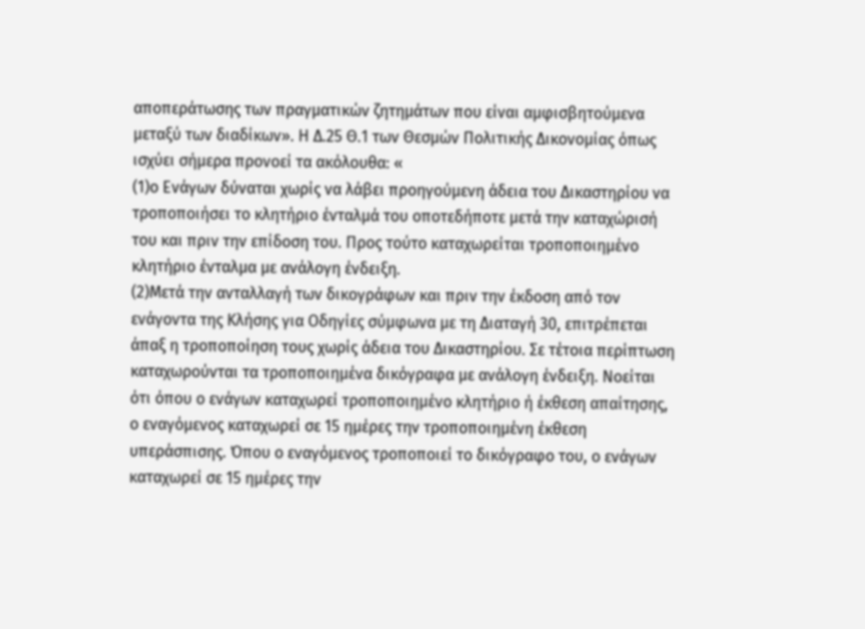αποπεράτωσης των πραγματικών ζητημάτων που είναι αμφισβητούμενα μεταξύ των διαδίκων». Η Δ.25 Θ.1 των Θεσμών Πολιτικής Δικονομίας όπως ισχύει σήμερα προνοεί τα ακόλουθα: «
(1)ο Ενάγων δύναται χωρίς να λάβει προηγούμενη άδεια του Δικαστηρίου να τροποποιήσει το κλητήριο ένταλμά του οποτεδήποτε μετά την καταχώρισή του και πριν την επίδοση του. Προς τούτο καταχωρείται τροποποιημένο κλητήριο ένταλμα με ανάλογη ένδειξη.
(2)Μετά την ανταλλαγή των δικογράφων και πριν την έκδοση από τον ενάγοντα της Κλήσης για Οδηγίες σύμφωνα με τη Διαταγή 30, επιτρέπεται άπαξ η τροποποίηση τους χωρίς άδεια του Δικαστηρίου. Σε τέτοια περίπτωση καταχωρούνται τα τροποποιημένα δικόγραφα με ανάλογη ένδειξη. Νοείται ότι όπου ο ενάγων καταχωρεί τροποποιημένο κλητήριο ή έκθεση απαίτησης, ο εναγόμενος καταχωρεί σε 15 ημέρες την τροποποιημένη έκθεση υπεράσπισης. Όπου ο εναγόμενος τροποποιεί το δικόγραφο του, ο ενάγων καταχωρεί σε 15 ημέρες την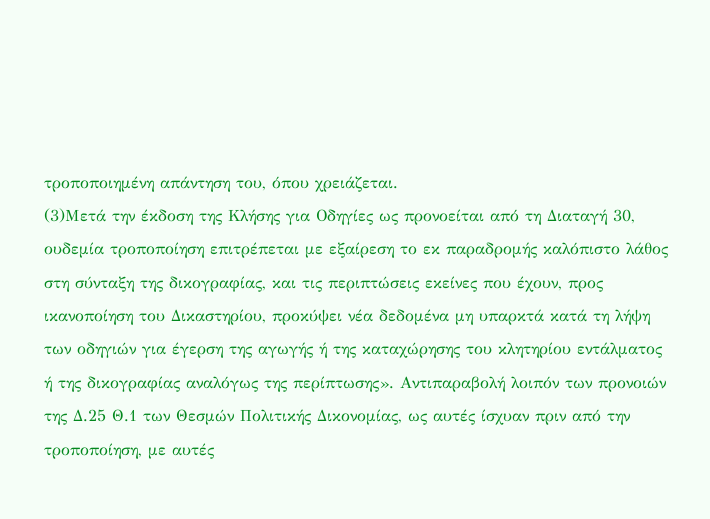τροποποιημένη απάντηση του, όπου χρειάζεται.
(3)Μετά την έκδοση της Κλήσης για Οδηγίες ως προνοείται από τη Διαταγή 30, ουδεμία τροποποίηση επιτρέπεται με εξαίρεση το εκ παραδρομής καλόπιστο λάθος στη σύνταξη της δικογραφίας, και τις περιπτώσεις εκείνες που έχουν, προς ικανοποίηση του Δικαστηρίου, προκύψει νέα δεδομένα μη υπαρκτά κατά τη λήψη των οδηγιών για έγερση της αγωγής ή της καταχώρησης του κλητηρίου εντάλματος ή της δικογραφίας αναλόγως της περίπτωσης». Αντιπαραβολή λοιπόν των προνοιών της Δ.25 Θ.1 των Θεσμών Πολιτικής Δικονομίας, ως αυτές ίσχυαν πριν από την τροποποίηση, με αυτές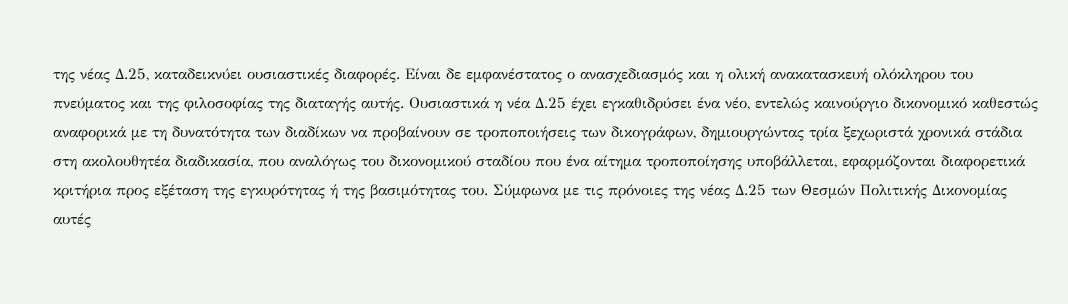της νέας Δ.25, καταδεικνύει ουσιαστικές διαφορές. Είναι δε εμφανέστατος ο ανασχεδιασμός και η ολική ανακατασκευή ολόκληρου του πνεύματος και της φιλοσοφίας της διαταγής αυτής. Ουσιαστικά η νέα Δ.25 έχει εγκαθιδρύσει ένα νέο, εντελώς καινούργιο δικονομικό καθεστώς αναφορικά με τη δυνατότητα των διαδίκων να προβαίνουν σε τροποποιήσεις των δικογράφων, δημιουργώντας τρία ξεχωριστά χρονικά στάδια στη ακολουθητέα διαδικασία, που αναλόγως του δικονομικού σταδίου που ένα αίτημα τροποποίησης υποβάλλεται, εφαρμόζονται διαφορετικά κριτήρια προς εξέταση της εγκυρότητας ή της βασιμότητας του. Σύμφωνα με τις πρόνοιες της νέας Δ.25 των Θεσμών Πολιτικής Δικονομίας αυτές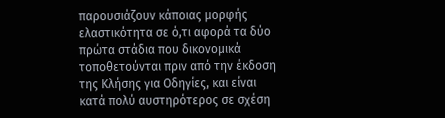παρουσιάζουν κάποιας μορφής ελαστικότητα σε ό,τι αφορά τα δύο πρώτα στάδια που δικονομικά τοποθετούνται πριν από την έκδοση της Κλήσης για Οδηγίες, και είναι κατά πολύ αυστηρότερος σε σχέση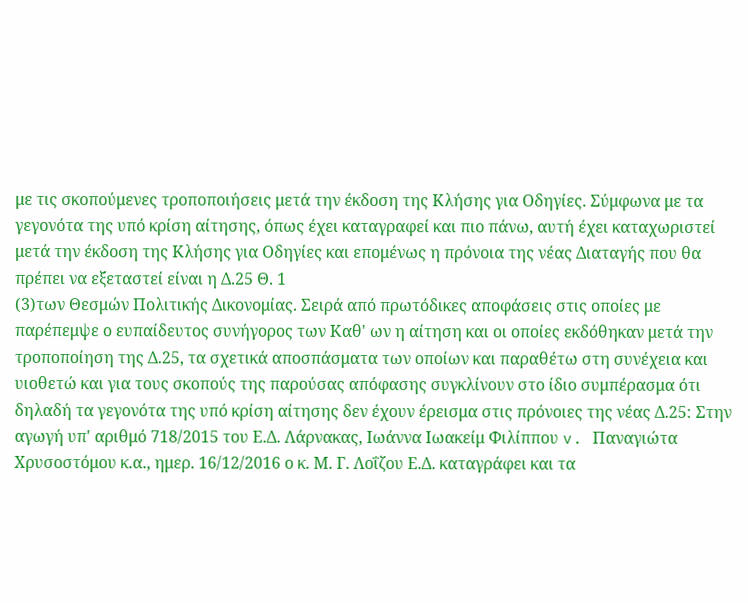με τις σκοπούμενες τροποποιήσεις μετά την έκδοση της Κλήσης για Οδηγίες. Σύμφωνα με τα γεγονότα της υπό κρίση αίτησης, όπως έχει καταγραφεί και πιο πάνω, αυτή έχει καταχωριστεί μετά την έκδοση της Κλήσης για Οδηγίες και επομένως η πρόνοια της νέας Διαταγής που θα πρέπει να εξεταστεί είναι η Δ.25 Θ. 1
(3)των Θεσμών Πολιτικής Δικονομίας. Σειρά από πρωτόδικες αποφάσεις στις οποίες με παρέπεμψε ο ευπαίδευτος συνήγορος των Καθ' ων η αίτηση και οι οποίες εκδόθηκαν μετά την τροποποίηση της Δ.25, τα σχετικά αποσπάσματα των οποίων και παραθέτω στη συνέχεια και υιοθετώ και για τους σκοπούς της παρούσας απόφασης συγκλίνουν στο ίδιο συμπέρασμα ότι δηλαδή τα γεγονότα της υπό κρίση αίτησης δεν έχουν έρεισμα στις πρόνοιες της νέας Δ.25: Στην αγωγή υπ' αριθμό 718/2015 του Ε.Δ. Λάρνακας, Ιωάννα Ιωακείμ Φιλίππου v. Παναγιώτα Χρυσοστόμου κ.α., ημερ. 16/12/2016 ο κ. Μ. Γ. Λοΐζου Ε.Δ. καταγράφει και τα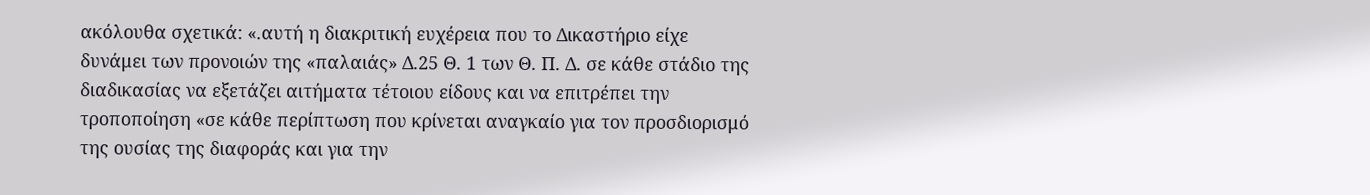ακόλουθα σχετικά: «.αυτή η διακριτική ευχέρεια που το Δικαστήριο είχε δυνάμει των προνοιών της «παλαιάς» Δ.25 Θ. 1 των Θ. Π. Δ. σε κάθε στάδιο της διαδικασίας να εξετάζει αιτήματα τέτοιου είδους και να επιτρέπει την τροποποίηση «σε κάθε περίπτωση που κρίνεται αναγκαίο για τον προσδιορισμό της ουσίας της διαφοράς και για την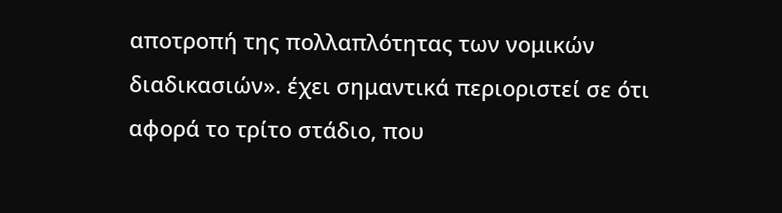αποτροπή της πολλαπλότητας των νομικών διαδικασιών». έχει σημαντικά περιοριστεί σε ότι αφορά το τρίτο στάδιο, που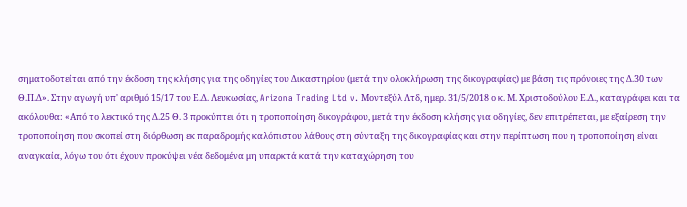σηματοδοτείται από την έκδοση της κλήσης για της οδηγίες του Δικαστηρίου (μετά την ολοκλήρωση της δικογραφίας) με βάση τις πρόνοιες της Δ.30 των Θ.Π.Δ». Στην αγωγή υπ' αριθμό 15/17 του Ε.Δ. Λευκωσίας, Arizona Trading Ltd v. Μοντεξύλ Λτδ, ημερ. 31/5/2018 ο κ. Μ. Χριστοδούλου Ε.Δ., καταγράφει και τα ακόλουθα: «Από το λεκτικό της Δ.25 Θ. 3 προκύπτει ότι η τροποποίηση δικογράφου, μετά την έκδοση κλήσης για οδηγίες, δεν επιτρέπεται, με εξαίρεση την τροποποίηση που σκοπεί στη διόρθωση εκ παραδρομής καλόπιστου λάθους στη σύνταξη της δικογραφίας και στην περίπτωση που η τροποποίηση είναι αναγκαία, λόγω του ότι έχουν προκύψει νέα δεδομένα μη υπαρκτά κατά την καταχώρηση του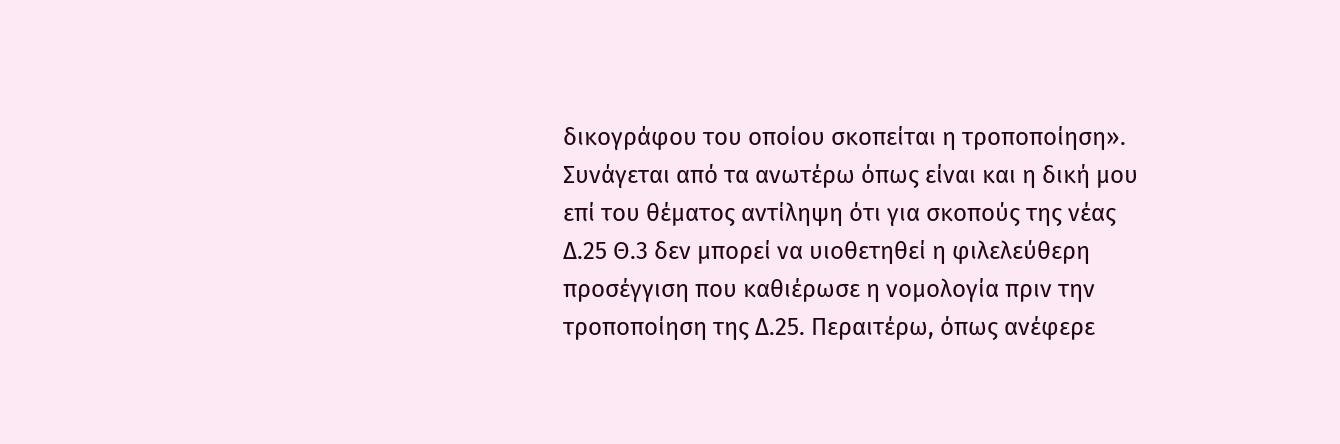δικογράφου του οποίου σκοπείται η τροποποίηση». Συνάγεται από τα ανωτέρω όπως είναι και η δική μου επί του θέματος αντίληψη ότι για σκοπούς της νέας Δ.25 Θ.3 δεν μπορεί να υιοθετηθεί η φιλελεύθερη προσέγγιση που καθιέρωσε η νομολογία πριν την τροποποίηση της Δ.25. Περαιτέρω, όπως ανέφερε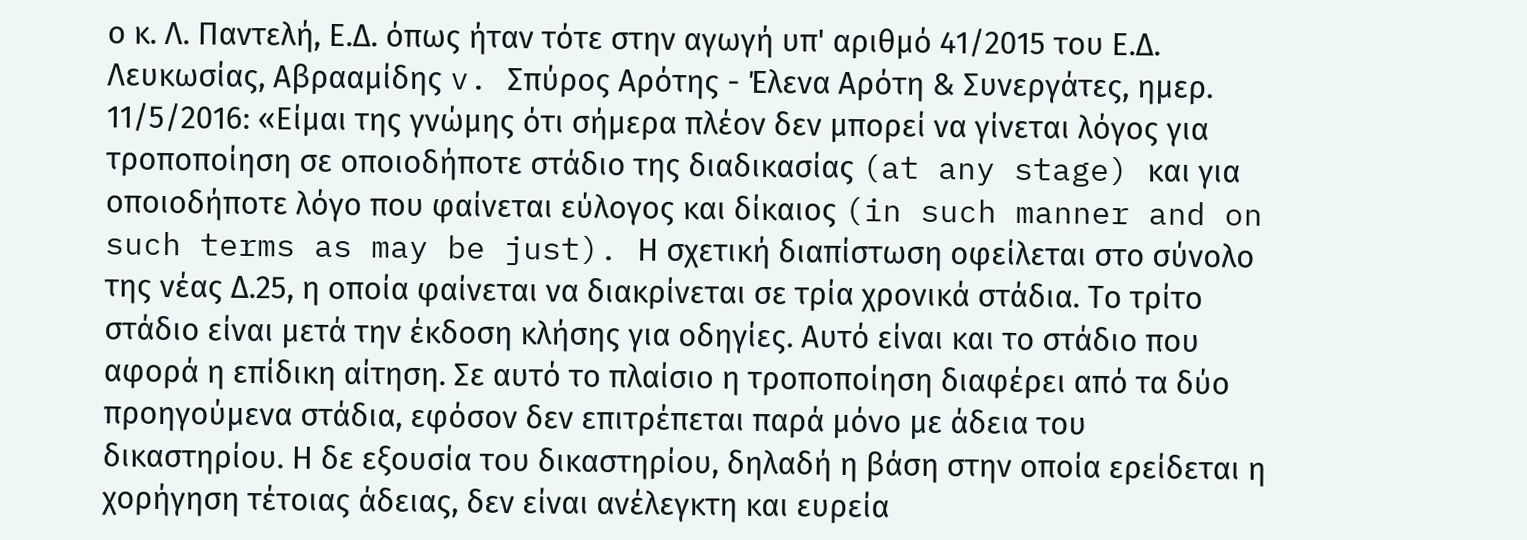ο κ. Λ. Παντελή, Ε.Δ. όπως ήταν τότε στην αγωγή υπ' αριθμό 41/2015 του Ε.Δ. Λευκωσίας, Αβρααμίδης v. Σπύρος Αρότης - Έλενα Αρότη & Συνεργάτες, ημερ. 11/5/2016: «Είμαι της γνώμης ότι σήμερα πλέον δεν μπορεί να γίνεται λόγος για τροποποίηση σε οποιοδήποτε στάδιο της διαδικασίας (at any stage) και για οποιοδήποτε λόγο που φαίνεται εύλογος και δίκαιος (in such manner and on such terms as may be just). Η σχετική διαπίστωση οφείλεται στο σύνολο της νέας Δ.25, η οποία φαίνεται να διακρίνεται σε τρία χρονικά στάδια. Το τρίτο στάδιο είναι μετά την έκδοση κλήσης για οδηγίες. Αυτό είναι και το στάδιο που αφορά η επίδικη αίτηση. Σε αυτό το πλαίσιο η τροποποίηση διαφέρει από τα δύο προηγούμενα στάδια, εφόσον δεν επιτρέπεται παρά μόνο με άδεια του δικαστηρίου. Η δε εξουσία του δικαστηρίου, δηλαδή η βάση στην οποία ερείδεται η χορήγηση τέτοιας άδειας, δεν είναι ανέλεγκτη και ευρεία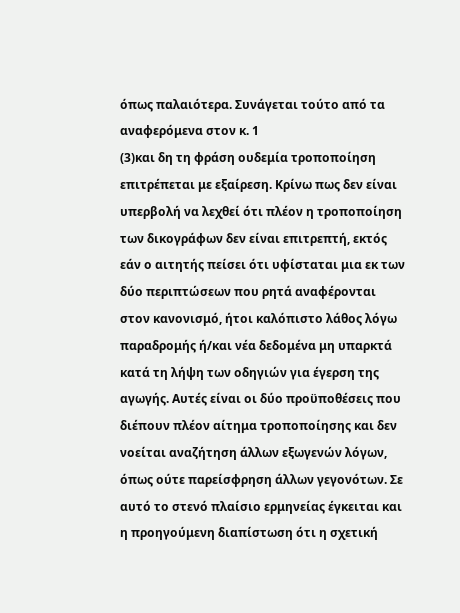όπως παλαιότερα. Συνάγεται τούτο από τα αναφερόμενα στον κ. 1
(3)και δη τη φράση ουδεμία τροποποίηση επιτρέπεται με εξαίρεση. Κρίνω πως δεν είναι υπερβολή να λεχθεί ότι πλέον η τροποποίηση των δικογράφων δεν είναι επιτρεπτή, εκτός εάν ο αιτητής πείσει ότι υφίσταται μια εκ των δύο περιπτώσεων που ρητά αναφέρονται στον κανονισμό, ήτοι καλόπιστο λάθος λόγω παραδρομής ή/και νέα δεδομένα μη υπαρκτά κατά τη λήψη των οδηγιών για έγερση της αγωγής. Αυτές είναι οι δύο προϋποθέσεις που διέπουν πλέον αίτημα τροποποίησης και δεν νοείται αναζήτηση άλλων εξωγενών λόγων, όπως ούτε παρείσφρηση άλλων γεγονότων. Σε αυτό το στενό πλαίσιο ερμηνείας έγκειται και η προηγούμενη διαπίστωση ότι η σχετική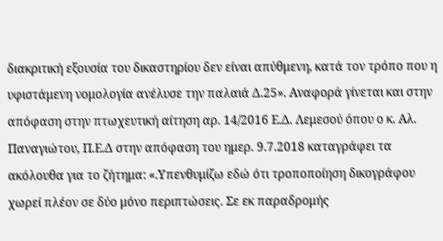διακριτική εξουσία του δικαστηρίου δεν είναι απύθμενη, κατά τον τρόπο που η υφιστάμενη νομολογία ανέλυσε την παλαιά Δ.25». Αναφορά γίνεται και στην απόφαση στην πτωχευτική αίτηση αρ. 14/2016 Ε.Δ. Λεμεσού όπου ο κ. Αλ. Παναγιώτου, Π.Ε.Δ στην απόφαση του ημερ. 9.7.2018 καταγράφει τα ακόλουθα για το ζήτημα: «.Υπενθυμίζω εδώ ότι τροποποίηση δικογράφου χωρεί πλέον σε δύο μόνο περιπτώσεις. Σε εκ παραδρομής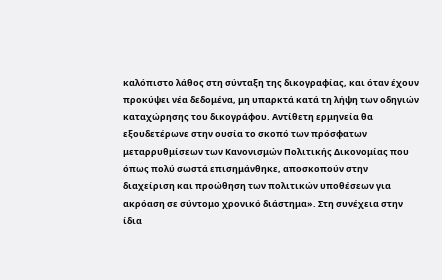καλόπιστο λάθος στη σύνταξη της δικογραφίας, και όταν έχουν προκύψει νέα δεδομένα, μη υπαρκτά κατά τη λήψη των οδηγιών καταχώρησης του δικογράφου. Αντίθετη ερμηνεία θα εξουδετέρωνε στην ουσία το σκοπό των πρόσφατων μεταρρυθμίσεων των Κανονισμών Πολιτικής Δικονομίας που όπως πολύ σωστά επισημάνθηκε, αποσκοπούν στην διαχείριση και προώθηση των πολιτικών υποθέσεων για ακρόαση σε σύντομο χρονικό διάστημα». Στη συνέχεια στην ίδια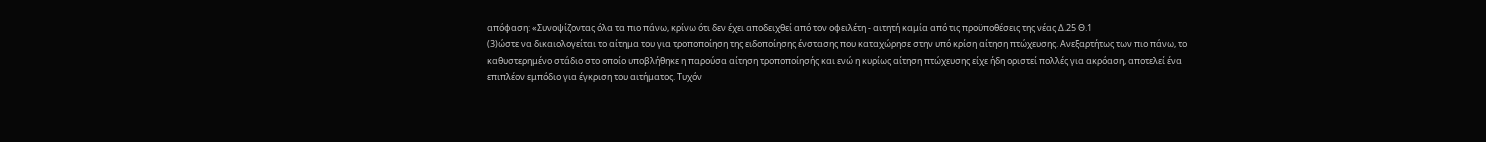απόφαση: «Συνοψίζοντας όλα τα πιο πάνω, κρίνω ότι δεν έχει αποδειχθεί από τον οφειλέτη - αιτητή καμία από τις προϋποθέσεις της νέας Δ.25 Θ.1
(3)ώστε να δικαιολογείται το αίτημα του για τροποποίηση της ειδοποίησης ένστασης που καταχώρησε στην υπό κρίση αίτηση πτώχευσης. Ανεξαρτήτως των πιο πάνω, το καθυστερημένο στάδιο στο οποίο υποβλήθηκε η παρούσα αίτηση τροποποίησής και ενώ η κυρίως αίτηση πτώχευσης είχε ήδη οριστεί πολλές για ακρόαση, αποτελεί ένα επιπλέον εμπόδιο για έγκριση του αιτήματος. Τυχόν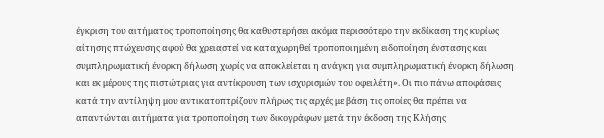έγκριση του αιτήματος τροποποίησης θα καθυστερήσει ακόμα περισσότερο την εκδίκαση της κυρίως αίτησης πτώχευσης αφού θα χρειαστεί να καταχωρηθεί τροποποιημένη ειδοποίηση ένστασης και συμπληρωματική ένορκη δήλωση χωρίς να αποκλείεται η ανάγκη για συμπληρωματική ένορκη δήλωση και εκ μέρους της πιστώτριας για αντίκρουση των ισχυρισμών του οφειλέτη». Οι πιο πάνω αποφάσεις κατά την αντίληψη μου αντικατοπτρίζουν πλήρως τις αρχές με βάση τις οποίες θα πρέπει να απαντώνται αιτήματα για τροποποίηση των δικογράφων μετά την έκδοση της Κλήσης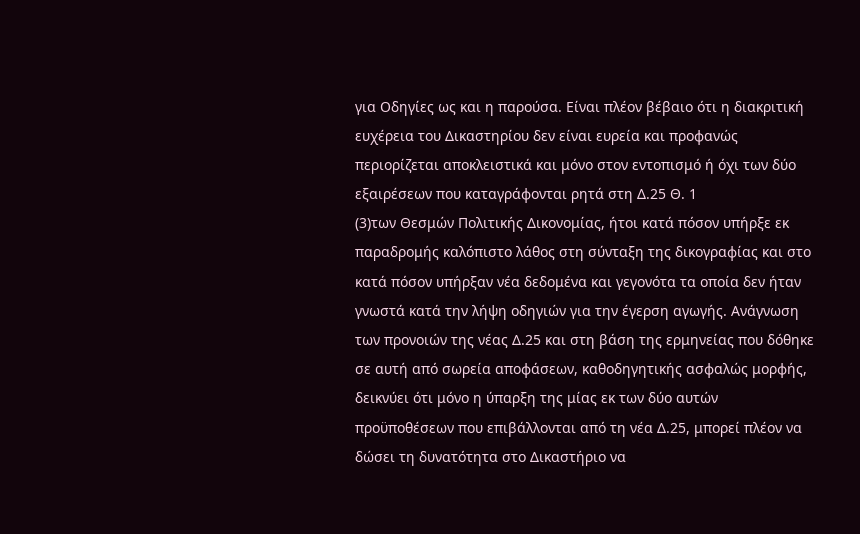για Οδηγίες ως και η παρούσα. Είναι πλέον βέβαιο ότι η διακριτική ευχέρεια του Δικαστηρίου δεν είναι ευρεία και προφανώς περιορίζεται αποκλειστικά και μόνο στον εντοπισμό ή όχι των δύο εξαιρέσεων που καταγράφονται ρητά στη Δ.25 Θ. 1
(3)των Θεσμών Πολιτικής Δικονομίας, ήτοι κατά πόσον υπήρξε εκ παραδρομής καλόπιστο λάθος στη σύνταξη της δικογραφίας και στο κατά πόσον υπήρξαν νέα δεδομένα και γεγονότα τα οποία δεν ήταν γνωστά κατά την λήψη οδηγιών για την έγερση αγωγής. Ανάγνωση των προνοιών της νέας Δ.25 και στη βάση της ερμηνείας που δόθηκε σε αυτή από σωρεία αποφάσεων, καθοδηγητικής ασφαλώς μορφής, δεικνύει ότι μόνο η ύπαρξη της μίας εκ των δύο αυτών προϋποθέσεων που επιβάλλονται από τη νέα Δ.25, μπορεί πλέον να δώσει τη δυνατότητα στο Δικαστήριο να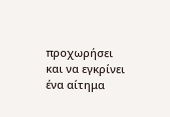προχωρήσει και να εγκρίνει ένα αίτημα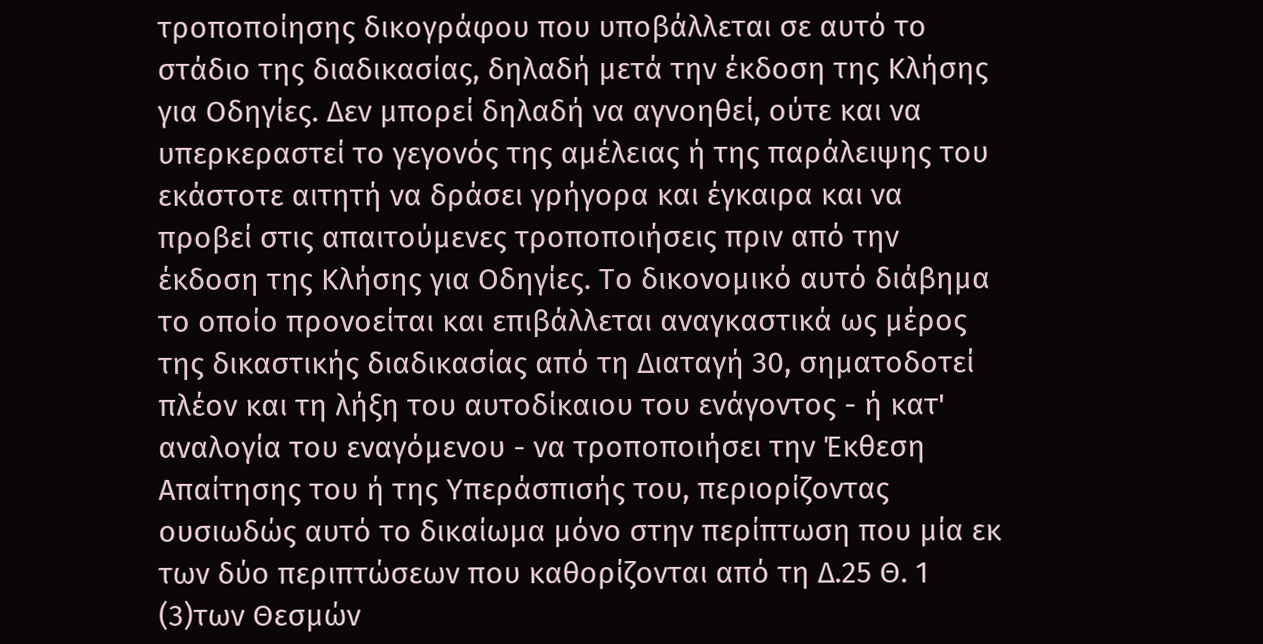τροποποίησης δικογράφου που υποβάλλεται σε αυτό το στάδιο της διαδικασίας, δηλαδή μετά την έκδοση της Κλήσης για Οδηγίες. Δεν μπορεί δηλαδή να αγνοηθεί, ούτε και να υπερκεραστεί το γεγονός της αμέλειας ή της παράλειψης του εκάστοτε αιτητή να δράσει γρήγορα και έγκαιρα και να προβεί στις απαιτούμενες τροποποιήσεις πριν από την έκδοση της Κλήσης για Οδηγίες. Το δικονομικό αυτό διάβημα το οποίο προνοείται και επιβάλλεται αναγκαστικά ως μέρος της δικαστικής διαδικασίας από τη Διαταγή 30, σηματοδοτεί πλέον και τη λήξη του αυτοδίκαιου του ενάγοντος - ή κατ' αναλογία του εναγόμενου - να τροποποιήσει την Έκθεση Απαίτησης του ή της Υπεράσπισής του, περιορίζοντας ουσιωδώς αυτό το δικαίωμα μόνο στην περίπτωση που μία εκ των δύο περιπτώσεων που καθορίζονται από τη Δ.25 Θ. 1
(3)των Θεσμών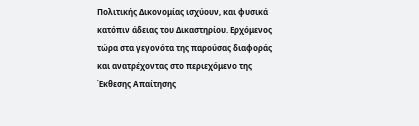Πολιτικής Δικονομίας ισχύουν, και φυσικά κατόπιν άδειας του Δικαστηρίου. Ερχόμενος τώρα στα γεγονότα της παρούσας διαφοράς και ανατρέχοντας στο περιεχόμενο της Έκθεσης Απαίτησης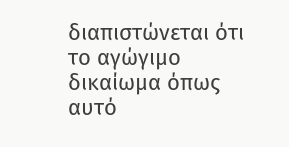διαπιστώνεται ότι το αγώγιμο δικαίωμα όπως αυτό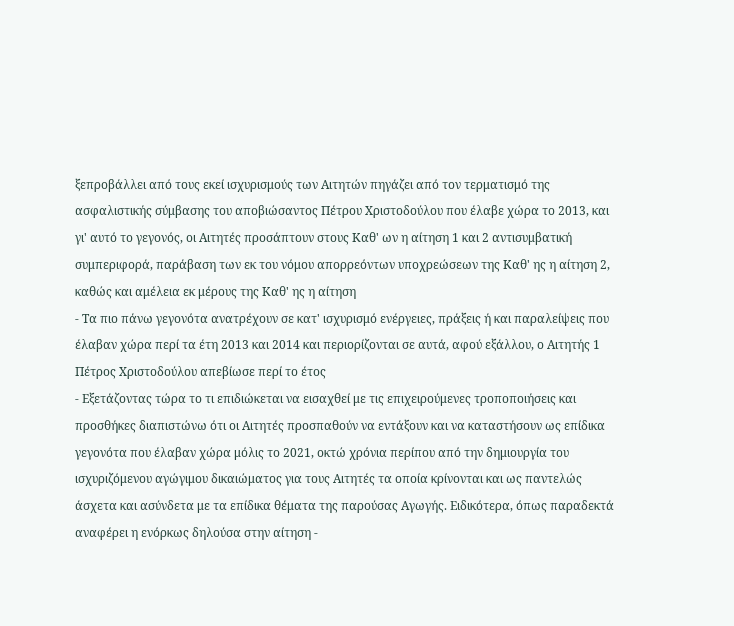ξεπροβάλλει από τους εκεί ισχυρισμούς των Αιτητών πηγάζει από τον τερματισμό της ασφαλιστικής σύμβασης του αποβιώσαντος Πέτρου Χριστοδούλου που έλαβε χώρα το 2013, και γι' αυτό το γεγονός, οι Αιτητές προσάπτουν στους Καθ' ων η αίτηση 1 και 2 αντισυμβατική συμπεριφορά, παράβαση των εκ του νόμου απορρεόντων υποχρεώσεων της Καθ' ης η αίτηση 2, καθώς και αμέλεια εκ μέρους της Καθ' ης η αίτηση
- Τα πιο πάνω γεγονότα ανατρέχουν σε κατ' ισχυρισμό ενέργειες, πράξεις ή και παραλείψεις που έλαβαν χώρα περί τα έτη 2013 και 2014 και περιορίζονται σε αυτά, αφού εξάλλου, ο Αιτητής 1 Πέτρος Χριστοδούλου απεβίωσε περί το έτος
- Εξετάζοντας τώρα το τι επιδιώκεται να εισαχθεί με τις επιχειρούμενες τροποποιήσεις και προσθήκες διαπιστώνω ότι οι Αιτητές προσπαθούν να εντάξουν και να καταστήσουν ως επίδικα γεγονότα που έλαβαν χώρα μόλις το 2021, οκτώ χρόνια περίπου από την δημιουργία του ισχυριζόμενου αγώγιμου δικαιώματος για τους Αιτητές τα οποία κρίνονται και ως παντελώς άσχετα και ασύνδετα με τα επίδικα θέματα της παρούσας Αγωγής. Ειδικότερα, όπως παραδεκτά αναφέρει η ενόρκως δηλούσα στην αίτηση -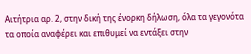Αιτήτρια αρ. 2, στην δική της ένορκη δήλωση, όλα τα γεγονότα τα οποία αναφέρει και επιθυμεί να εντάξει στην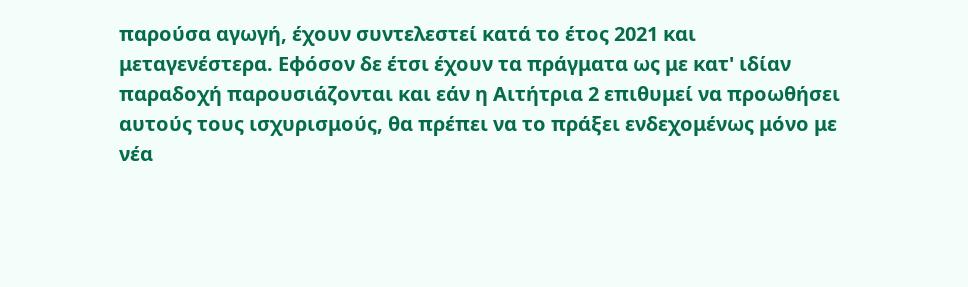παρούσα αγωγή, έχουν συντελεστεί κατά το έτος 2021 και μεταγενέστερα. Εφόσον δε έτσι έχουν τα πράγματα ως με κατ' ιδίαν παραδοχή παρουσιάζονται και εάν η Αιτήτρια 2 επιθυμεί να προωθήσει αυτούς τους ισχυρισμούς, θα πρέπει να το πράξει ενδεχομένως μόνο με νέα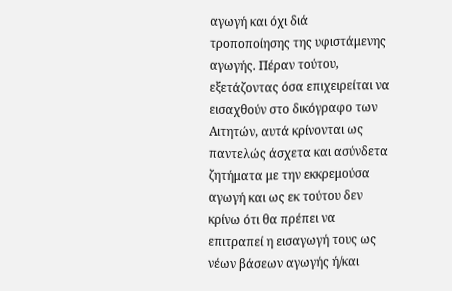αγωγή και όχι διά τροποποίησης της υφιστάμενης αγωγής. Πέραν τούτου, εξετάζοντας όσα επιχειρείται να εισαχθούν στο δικόγραφο των Αιτητών, αυτά κρίνονται ως παντελώς άσχετα και ασύνδετα ζητήματα με την εκκρεμούσα αγωγή και ως εκ τούτου δεν κρίνω ότι θα πρέπει να επιτραπεί η εισαγωγή τους ως νέων βάσεων αγωγής ή/και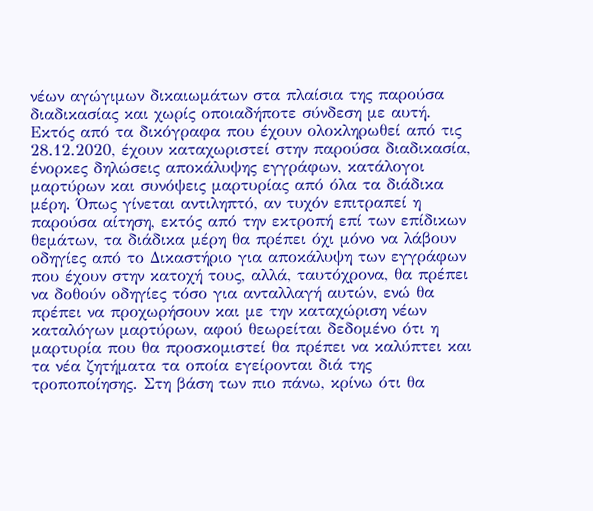νέων αγώγιμων δικαιωμάτων στα πλαίσια της παρούσα διαδικασίας και χωρίς οποιαδήποτε σύνδεση με αυτή. Εκτός από τα δικόγραφα που έχουν ολοκληρωθεί από τις 28.12.2020, έχουν καταχωριστεί στην παρούσα διαδικασία, ένορκες δηλώσεις αποκάλυψης εγγράφων, κατάλογοι μαρτύρων και συνόψεις μαρτυρίας από όλα τα διάδικα μέρη. Όπως γίνεται αντιληπτό, αν τυχόν επιτραπεί η παρούσα αίτηση, εκτός από την εκτροπή επί των επίδικων θεμάτων, τα διάδικα μέρη θα πρέπει όχι μόνο να λάβουν οδηγίες από το Δικαστήριο για αποκάλυψη των εγγράφων που έχουν στην κατοχή τους, αλλά, ταυτόχρονα, θα πρέπει να δοθούν οδηγίες τόσο για ανταλλαγή αυτών, ενώ θα πρέπει να προχωρήσουν και με την καταχώριση νέων καταλόγων μαρτύρων, αφού θεωρείται δεδομένο ότι η μαρτυρία που θα προσκομιστεί θα πρέπει να καλύπτει και τα νέα ζητήματα τα οποία εγείρονται διά της τροποποίησης. Στη βάση των πιο πάνω, κρίνω ότι θα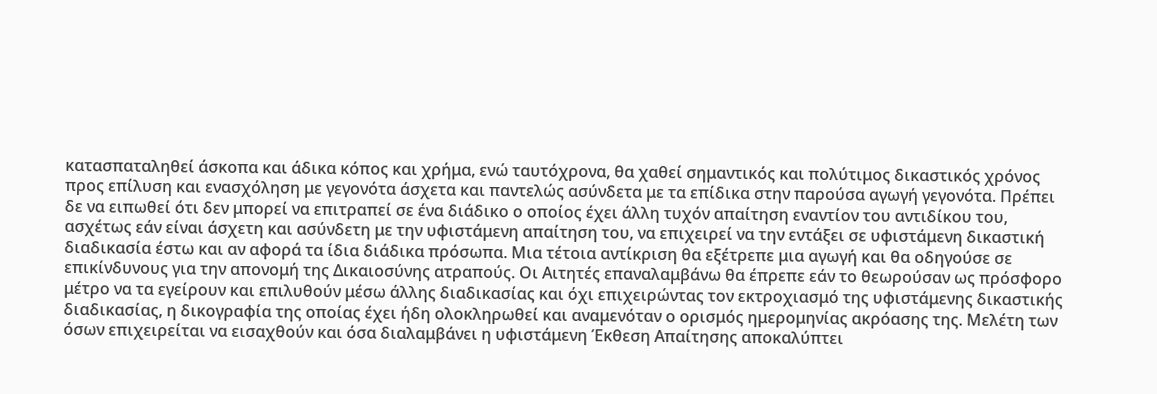κατασπαταληθεί άσκοπα και άδικα κόπος και χρήμα, ενώ ταυτόχρονα, θα χαθεί σημαντικός και πολύτιμος δικαστικός χρόνος προς επίλυση και ενασχόληση με γεγονότα άσχετα και παντελώς ασύνδετα με τα επίδικα στην παρούσα αγωγή γεγονότα. Πρέπει δε να ειπωθεί ότι δεν μπορεί να επιτραπεί σε ένα διάδικο ο οποίος έχει άλλη τυχόν απαίτηση εναντίον του αντιδίκου του, ασχέτως εάν είναι άσχετη και ασύνδετη με την υφιστάμενη απαίτηση του, να επιχειρεί να την εντάξει σε υφιστάμενη δικαστική διαδικασία έστω και αν αφορά τα ίδια διάδικα πρόσωπα. Μια τέτοια αντίκριση θα εξέτρεπε μια αγωγή και θα οδηγούσε σε επικίνδυνους για την απονομή της Δικαιοσύνης ατραπούς. Οι Αιτητές επαναλαμβάνω θα έπρεπε εάν το θεωρούσαν ως πρόσφορο μέτρο να τα εγείρουν και επιλυθούν μέσω άλλης διαδικασίας και όχι επιχειρώντας τον εκτροχιασμό της υφιστάμενης δικαστικής διαδικασίας, η δικογραφία της οποίας έχει ήδη ολοκληρωθεί και αναμενόταν ο ορισμός ημερομηνίας ακρόασης της. Μελέτη των όσων επιχειρείται να εισαχθούν και όσα διαλαμβάνει η υφιστάμενη Έκθεση Απαίτησης αποκαλύπτει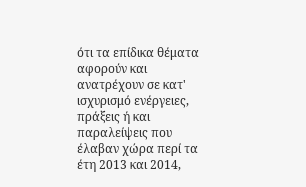ότι τα επίδικα θέματα αφορούν και ανατρέχουν σε κατ' ισχυρισμό ενέργειες, πράξεις ή και παραλείψεις που έλαβαν χώρα περί τα έτη 2013 και 2014,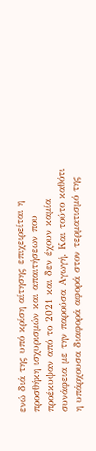ενώ διά της υπό κρίση αίτησης επιχειρείται η προσθήκη ισχυρισμών και απαιτήσεων που προέκυψαν από το 2021 και δεν έχουν καμία συνάφεια με την παρούσα Αγωγή. Και τούτο καθότι η υπάρχουσα διαφορά αφορά στον τερματισμό της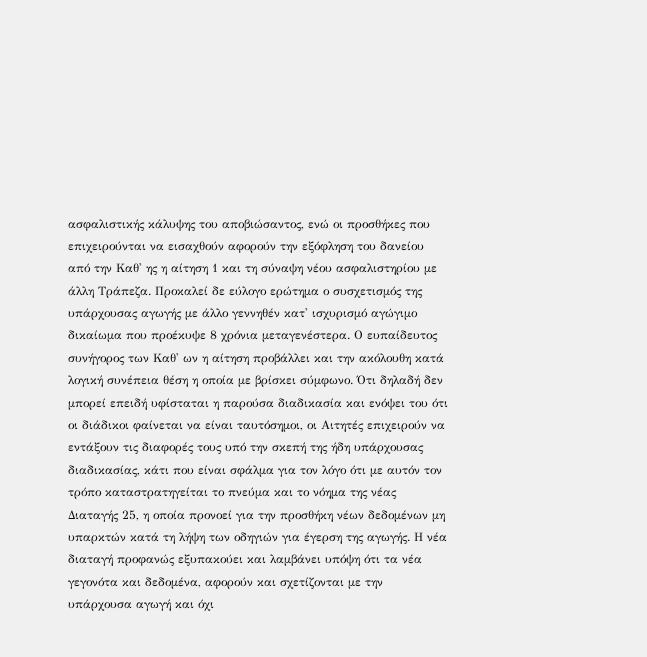ασφαλιστικής κάλυψης του αποβιώσαντος, ενώ οι προσθήκες που επιχειρούνται να εισαχθούν αφορούν την εξόφληση του δανείου από την Καθ' ης η αίτηση 1 και τη σύναψη νέου ασφαλιστηρίου με άλλη Τράπεζα. Προκαλεί δε εύλογο ερώτημα ο συσχετισμός της υπάρχουσας αγωγής με άλλο γεννηθέν κατ' ισχυρισμό αγώγιμο δικαίωμα που προέκυψε 8 χρόνια μεταγενέστερα. Ο ευπαίδευτος συνήγορος των Καθ' ων η αίτηση προβάλλει και την ακόλουθη κατά λογική συνέπεια θέση η οποία με βρίσκει σύμφωνο. Ότι δηλαδή δεν μπορεί επειδή υφίσταται η παρούσα διαδικασία και ενόψει του ότι οι διάδικοι φαίνεται να είναι ταυτόσημοι, οι Αιτητές επιχειρούν να εντάξουν τις διαφορές τους υπό την σκεπή της ήδη υπάρχουσας διαδικασίας, κάτι που είναι σφάλμα για τον λόγο ότι με αυτόν τον τρόπο καταστρατηγείται το πνεύμα και το νόημα της νέας Διαταγής 25, η οποία προνοεί για την προσθήκη νέων δεδομένων μη υπαρκτών κατά τη λήψη των οδηγιών για έγερση της αγωγής. Η νέα διαταγή προφανώς εξυπακούει και λαμβάνει υπόψη ότι τα νέα γεγονότα και δεδομένα, αφορούν και σχετίζονται με την υπάρχουσα αγωγή και όχι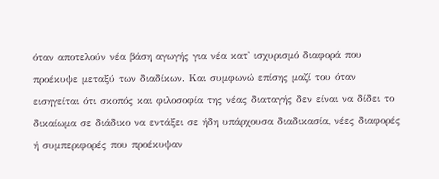όταν αποτελούν νέα βάση αγωγής για νέα κατ' ισχυρισμό διαφορά που προέκυψε μεταξύ των διαδίκων. Και συμφωνώ επίσης μαζί του όταν εισηγείται ότι σκοπός και φιλοσοφία της νέας διαταγής δεν είναι να δίδει το δικαίωμα σε διάδικο να εντάξει σε ήδη υπάρχουσα διαδικασία, νέες διαφορές ή συμπεριφορές που προέκυψαν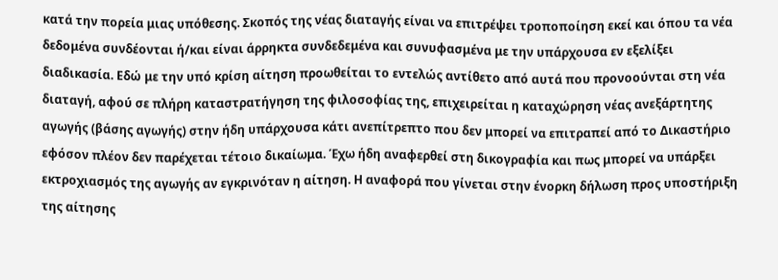κατά την πορεία μιας υπόθεσης. Σκοπός της νέας διαταγής είναι να επιτρέψει τροποποίηση εκεί και όπου τα νέα δεδομένα συνδέονται ή/και είναι άρρηκτα συνδεδεμένα και συνυφασμένα με την υπάρχουσα εν εξελίξει διαδικασία. Εδώ με την υπό κρίση αίτηση προωθείται το εντελώς αντίθετο από αυτά που προνοούνται στη νέα διαταγή, αφού σε πλήρη καταστρατήγηση της φιλοσοφίας της, επιχειρείται η καταχώρηση νέας ανεξάρτητης αγωγής (βάσης αγωγής) στην ήδη υπάρχουσα κάτι ανεπίτρεπτο που δεν μπορεί να επιτραπεί από το Δικαστήριο εφόσον πλέον δεν παρέχεται τέτοιο δικαίωμα. Έχω ήδη αναφερθεί στη δικογραφία και πως μπορεί να υπάρξει εκτροχιασμός της αγωγής αν εγκρινόταν η αίτηση. Η αναφορά που γίνεται στην ένορκη δήλωση προς υποστήριξη της αίτησης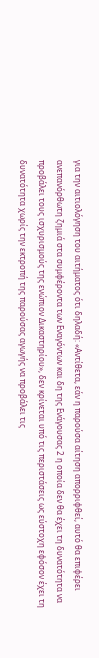για την αιτιολόγηση του αιτήματος ότι δηλαδή: «Αντίθετα, εάν η παρούσα αίτηση απορριφθεί, αυτό θα επιφέρει ανεπανόρθωτη ζημιά στα συμφέροντα των Εναγόντων και δη της Ενάγουσας 2 η οποία δεν θα έχει τη δυνατότητα να προβάλει τους ισχυρισμούς της ενώπιον Δικαστηρίου», δεν κρίνεται υπό τις περιστάσεις ως εύστοχη εφόσον έχει τη δυνατότητα χωρίς την εκτροπή της παρούσας αγωγής να προβάλει τις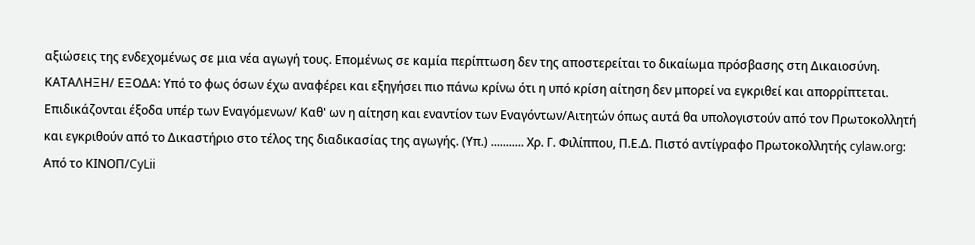αξιώσεις της ενδεχομένως σε μια νέα αγωγή τους. Επομένως σε καμία περίπτωση δεν της αποστερείται το δικαίωμα πρόσβασης στη Δικαιοσύνη. ΚΑΤΑΛΗΞΗ/ ΕΞΟΔΑ: Υπό το φως όσων έχω αναφέρει και εξηγήσει πιο πάνω κρίνω ότι η υπό κρίση αίτηση δεν μπορεί να εγκριθεί και απορρίπτεται. Επιδικάζονται έξοδα υπέρ των Εναγόμενων/ Καθ' ων η αίτηση και εναντίον των Εναγόντων/Αιτητών όπως αυτά θα υπολογιστούν από τον Πρωτοκολλητή και εγκριθούν από το Δικαστήριο στο τέλος της διαδικασίας της αγωγής. (Υπ.) ........... Χρ. Γ. Φιλίππου, Π.Ε.Δ. Πιστό αντίγραφο Πρωτοκολλητής cylaw.org: Από το ΚΙΝOΠ/CyLii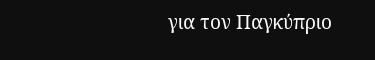για τον Παγκύπριο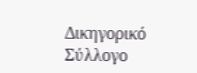Δικηγορικό Σύλλογο